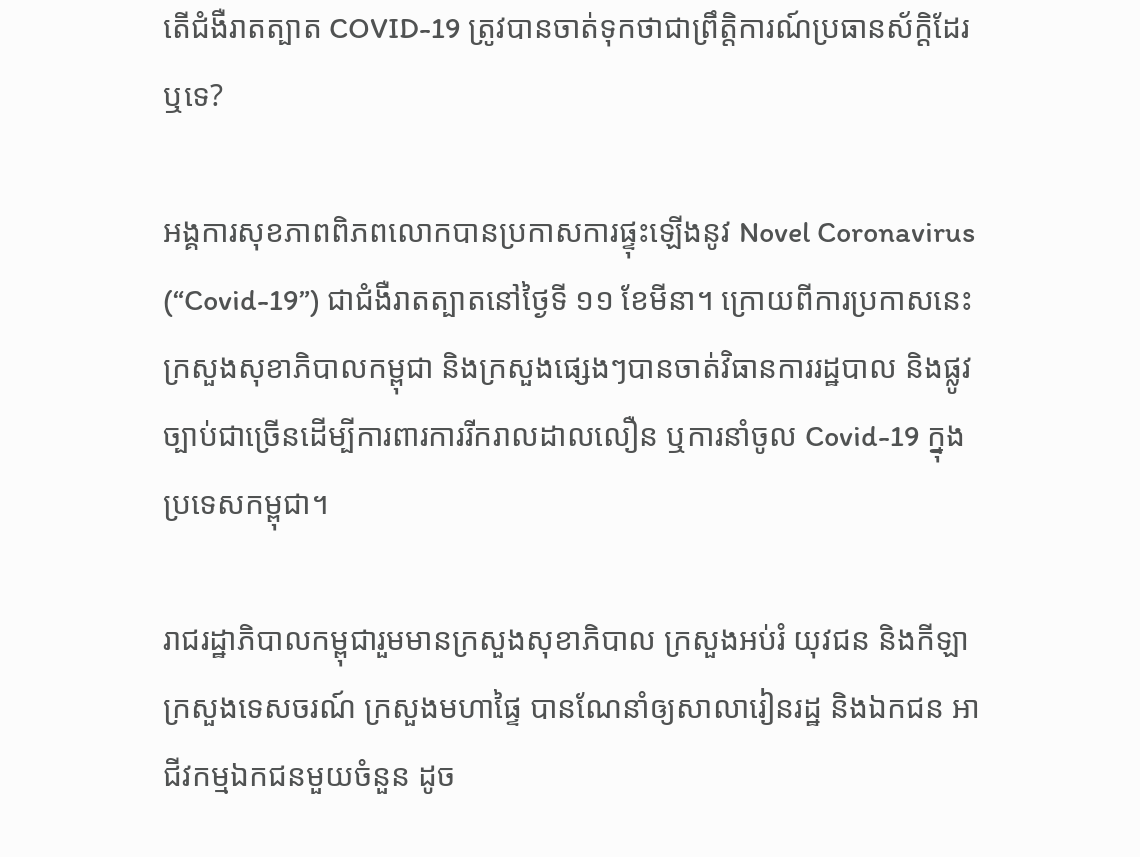តើជំងឺរាតត្បាត COVID-19 ត្រូវបានចាត់ទុកថាជាព្រឹត្តិការណ៍ប្រធានស័ក្ដិដែរឬទេ?

អង្គការសុខភាពពិភពលោកបានប្រកាសការផ្ទុះឡើងនូវ Novel Coronavirus (“Covid-19”) ជាជំងឺរាតត្បាតនៅថ្ងៃទី ១១ ខែមីនា។ ក្រោយពីការប្រកាសនេះ ក្រសួងសុខាភិបាលកម្ពុជា និងក្រសួងផ្សេងៗបានចាត់វិធានការរដ្ឋបាល និងផ្លូវច្បាប់ជាច្រើនដើម្បីការពារការរីករាលដាលលឿន ឬការនាំចូល Covid-19 ក្នុងប្រទេសកម្ពុជា។

រាជរដ្ឋាភិបាលកម្ពុជារួមមានក្រសួងសុខាភិបាល ក្រសួងអប់រំ យុវជន និងកីឡា ក្រសួងទេសចរណ៍ ក្រសួងមហាផ្ទៃ បានណែនាំឲ្យសាលារៀនរដ្ឋ និងឯកជន អាជីវកម្មឯកជនមួយចំនួន ដូច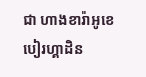ជា ហាងខារ៉ាអូខេ បៀរហ្គាដិន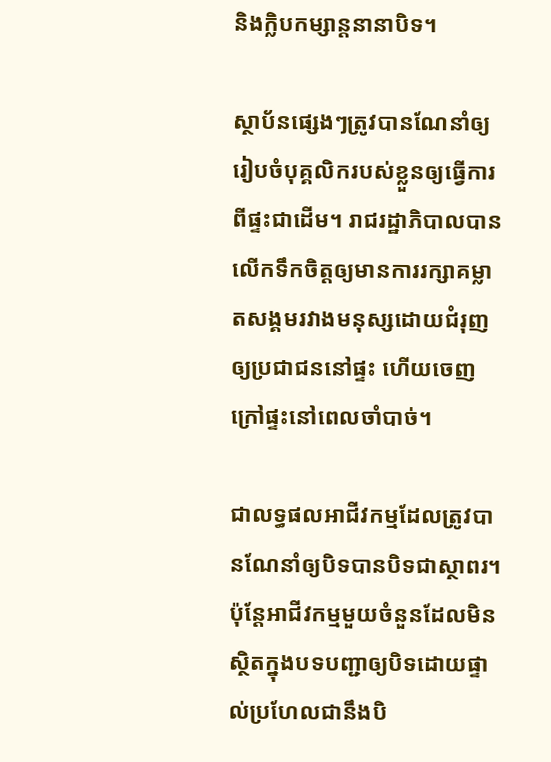និងក្លិបកម្សាន្តនានាបិទ។

ស្ថាប័នផ្សេងៗត្រូវបានណែនាំឲ្យរៀបចំបុគ្គលិករបស់ខ្លួនឲ្យធ្វើការពីផ្ទះជាដើម។ រាជរដ្ឋាភិបាលបានលើកទឹកចិត្តឲ្យមានការរក្សាគម្លាតសង្គមរវាងមនុស្សដោយជំរុញឲ្យប្រជាជននៅផ្ទះ ហើយចេញក្រៅផ្ទះនៅពេលចាំបាច់។

ជាលទ្ធផលអាជីវកម្មដែលត្រូវបានណែនាំឲ្យបិទបានបិទជាស្ថាពរ។ ប៉ុន្តែអាជីវកម្មមួយចំនួនដែលមិនស្ថិតក្នុងបទបញ្ជាឲ្យបិទដោយផ្ទាល់ប្រហែលជានឹងបិ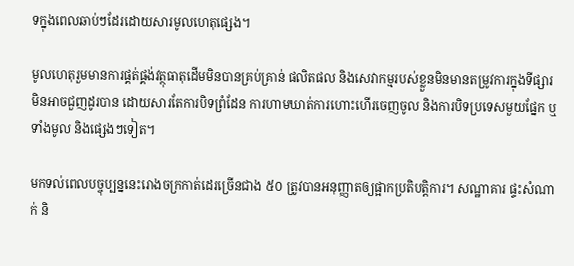ទក្នុងពេលឆាប់ៗដែរដោយសារមូលហេតុផ្សេង។

មូលហេតុរួមមានការផ្គត់ផ្គង់វត្ថុធាតុដើមមិនបានគ្រប់គ្រាន់ ផលិតផល និងសេវាកម្មរបស់ខ្លួនមិនមានតម្រូវការក្នុងទីផ្សារ មិនអាចជួញដូរបាន ដោយសារតែការបិទព្រំដែន ការហាមឃាត់ការហោះហើរចេញចូល និងការបិទប្រទេសមួយផ្នែក ឬទាំងមូល និងផ្សេងៗទៀត។

មកទល់ពេលបច្ចុប្បន្ននេះរោងចក្រកាត់ដេរច្រើនជាង ៥០ ត្រូវបានអនុញ្ញាតឲ្យផ្អាកប្រតិបត្តិការ។ សណ្ឋាគារ ផ្ទះសំណាក់ និ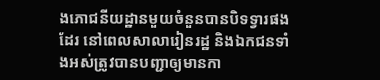ងភោជនីយដ្ឋានមួយចំនួនបានបិទទ្វារផងដែរ នៅពេលសាលារៀនរដ្ឋ និងឯកជនទាំងអស់ត្រូវបានបញ្ជាឲ្យមានកា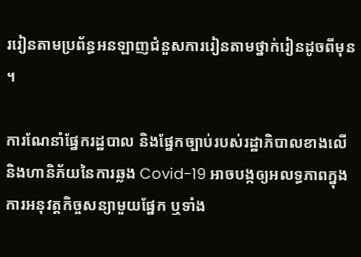ររៀនតាមប្រព័ន្ធអនឡាញជំនួសការរៀនតាមថ្នាក់រៀនដូចពីមុន។

ការណែនាំផ្នែករដ្ឋបាល និងផ្នែកច្បាប់របស់រដ្ឋាភិបាលខាងលើ និងហានិភ័យនៃការឆ្លង Covid-19 អាចបង្កឲ្យអលទ្ធភាពក្នុងការអនុវត្តកិច្ចសន្យាមួយផ្នែក ឬទាំង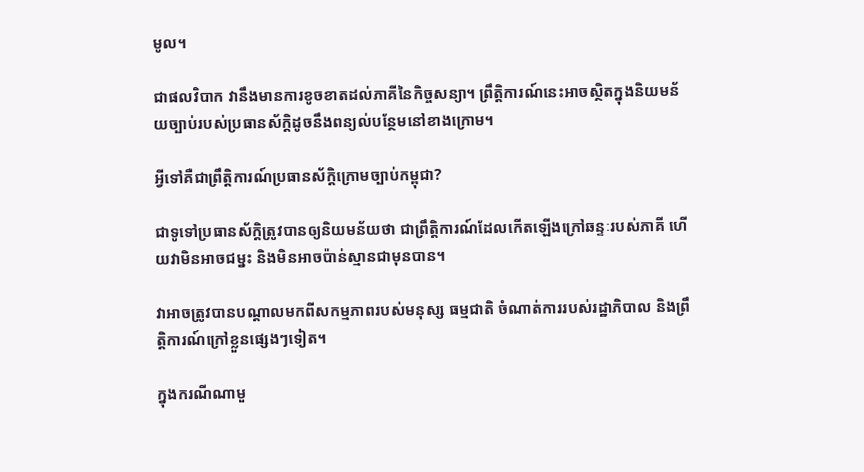មូល។

ជាផលវិបាក វានឹងមានការខូចខាតដល់ភាគីនៃកិច្ចសន្យា។ ព្រឹត្តិការណ៍នេះអាចស្ថិតក្នុងនិយមន័យច្បាប់របស់ប្រធានស័ក្តិដូចនឹងពន្យល់បន្ថែមនៅខាងក្រោម។

អ្វីទៅគឺជាព្រឹត្តិការណ៍ប្រធានស័ក្តិក្រោមច្បាប់កម្ពុជា?

ជាទូទៅប្រធានស័ក្ដិត្រូវបានឲ្យនិយមន័យថា ជាព្រឹតិ្តការណ៍ដែលកើតឡើងក្រៅឆន្ទៈរបស់ភាគី ហើយវាមិនអាចជម្នះ និងមិនអាចប៉ាន់ស្មានជាមុនបាន។

វាអាចត្រូវបានបណ្តាលមកពីសកម្មភាពរបស់មនុស្ស ធម្មជាតិ ចំណាត់ការរបស់រដ្ឋាភិបាល និងព្រឹត្តិការណ៍ក្រៅខ្លួនផ្សេងៗទៀត។

ក្នុងករណីណាមួ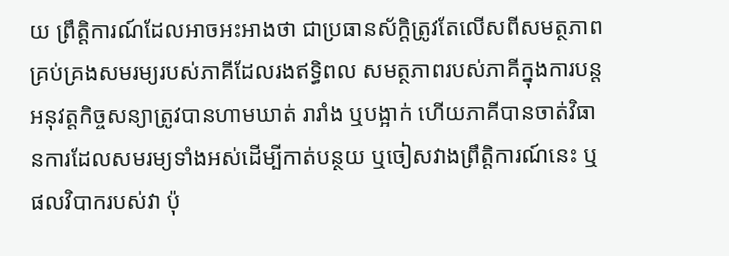យ ព្រឹត្តិការណ៍ដែលអាចអះអាងថា ជាប្រធានស័ក្ដិត្រូវតែលើសពីសមត្ថភាពគ្រប់គ្រងសមរម្យរបស់ភាគីដែលរងឥទ្ធិពល សមត្ថភាពរបស់ភាគីក្នុងការបន្តអនុវត្តកិច្ចសន្យាត្រូវបានហាមឃាត់ រារាំង ឬបង្អាក់ ហើយភាគីបានចាត់វិធានការដែលសមរម្យទាំងអស់ដើម្បីកាត់បន្ថយ ឬចៀសវាងព្រឹត្តិការណ៍នេះ ឬផលវិបាករបស់វា ប៉ុ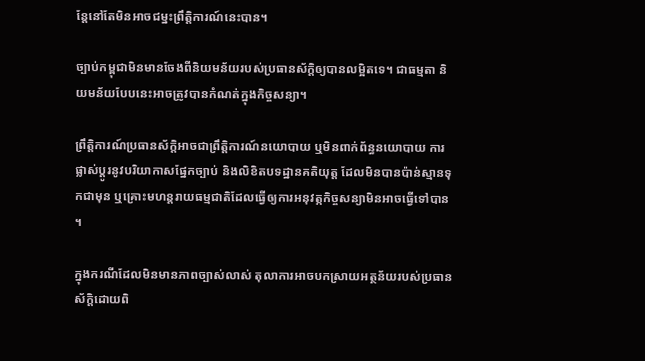ន្តែនៅតែមិនអាចជម្នះព្រឹត្តិការណ៍នេះបាន។

ច្បាប់កម្ពុជាមិនមានចែងពីនិយមន័យរបស់ប្រធានស័ក្ដិឲ្យបានលម្អិតទេ។ ជាធម្មតា និយមន័យបែបនេះអាចត្រូវបានកំណត់ក្នុងកិច្ចសន្យា។

ព្រឹត្តិការណ៍ប្រធានស័ក្តិអាចជាព្រឹត្តិការណ៍នយោបាយ ឬមិនពាក់ព័ន្ធនយោបាយ ការផ្លាស់ប្តូរនូវបរិយាកាសផ្នែកច្បាប់ និងលិខិតបទដ្ឋានគតិយុត្ត ដែលមិនបានប៉ាន់ស្មានទុកជាមុន ឬគ្រោះមហន្តរាយធម្មជាតិដែលធ្វើឲ្យការអនុវត្កកិច្ចសន្យាមិនអាចធ្វើទៅបាន។

ក្នុងករណីដែលមិនមានភាពច្បាស់លាស់ តុលាការអាចបកស្រាយអត្ថន័យរបស់ប្រធានស័ក្ដិដោយពិ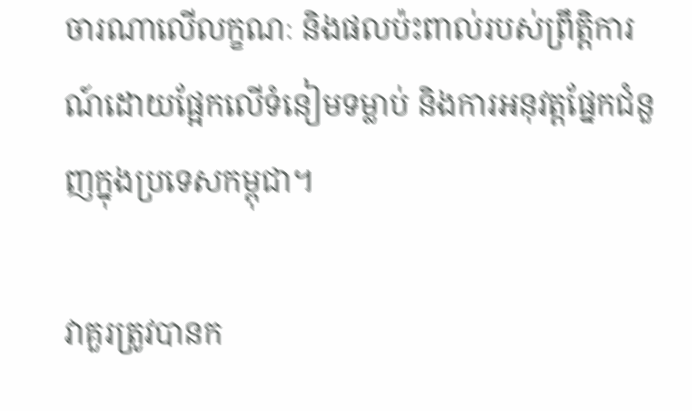ចារណាលើលក្ខណៈ និងផលប៉ះពាល់របស់ព្រឹត្តិការណ៍ដោយផ្អែកលើទំនៀមទម្លាប់ និងការអនុវត្តផ្នែកជំនួញក្នុងប្រទេសកម្ពុជា។

វាគួរត្រូវបានក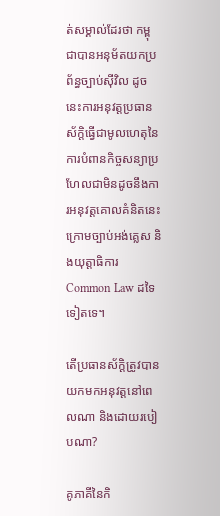ត់សម្គាល់ដែរថា កម្ពុជាបានអនុម័តយកប្រព័ន្ធច្បាប់ស៊ីវិល ដូចនេះការអនុវត្តប្រធានស័ក្តិធ្វើជាមូលហេតុនៃការបំពានកិច្ចសន្យាប្រហែលជាមិនដូចនឹងការអនុវត្តគោលគំនិតនេះ ក្រោមច្បាប់អង់គ្លេស និងយុត្តាធិការ Common Law ដទៃទៀតទេ។

តើប្រធានស័ក្ដិត្រូវបានយកមកអនុវត្តនៅពេលណា និងដោយរបៀបណា?

គូភាគីនៃកិ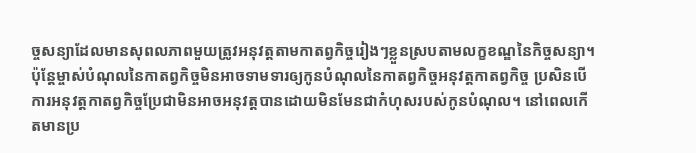ច្ចសន្យាដែលមានសុពលភាពមួយត្រូវអនុវត្តតាមកាតព្វកិច្ចរៀងៗខ្លួនស្របតាមលក្ខខណ្ឌនៃកិច្ចសន្យា។ ប៉ុន្តែម្ចាស់បំណុលនៃកាតព្វកិច្ចមិនអាចទាមទារឲ្យកូនបំណុលនៃកាតព្វកិច្ចអនុវត្តកាតព្វកិច្ច ប្រសិនបើការអនុវត្តកាតព្វកិច្ចប្រែជាមិនអាចអនុវត្តបានដោយមិនមែនជាកំហុសរបស់កូនបំណុល។ នៅពេលកើតមានប្រ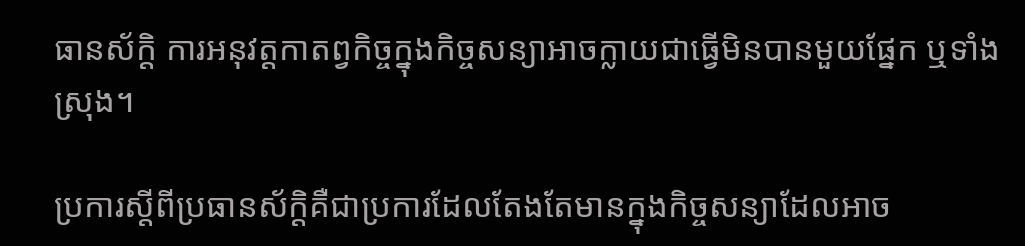ធានស័ក្ដិ ការអនុវត្តកាតព្វកិច្ចក្នុងកិច្ចសន្យាអាចក្លាយជាធ្វើមិនបានមួយផ្នែក ឬទាំងស្រុង។

ប្រការស្តីពីប្រធានស័ក្ដិគឺជាប្រការដែលតែងតែមានក្នុងកិច្ចសន្យាដែលអាច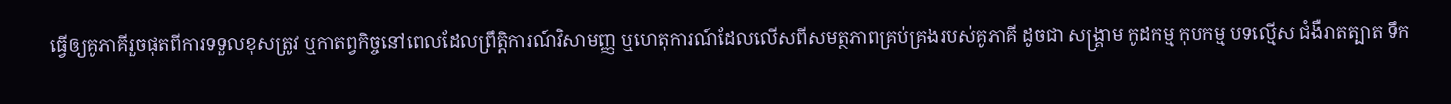ធ្វើឲ្យគូភាគីរួចផុតពីការទទួលខុសត្រូវ ឬកាតព្វកិច្ចនៅពេលដែលព្រឹត្តិការណ៍វិសាមញ្ញ ឬហេតុការណ៍ដែលលើសពីសមត្ថភាពគ្រប់គ្រងរបស់គូភាគី ដូចជា សង្គ្រាម កូដកម្ម កុបកម្ម បទល្មើស ជំងឺរាតត្បាត ទឹក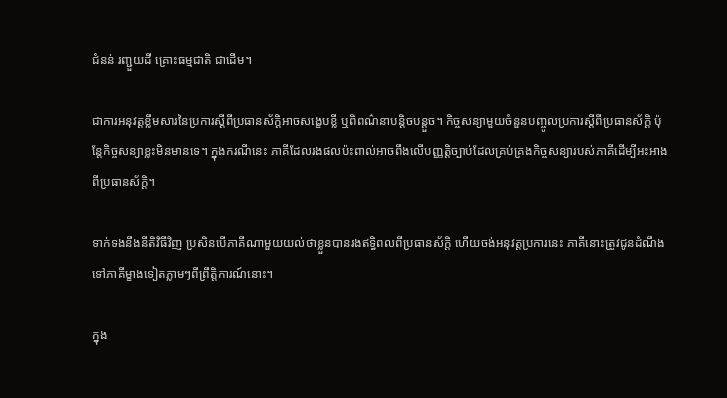ជំនន់ រញ្ជួយដី គ្រោះធម្មជាតិ ជាដើម។

ជាការអនុវត្តខ្លឹមសារនៃប្រការស្តីពីប្រធានស័ក្ដិអាចសង្ខេបខ្លី ឬពិពណ៌នាបន្តិចបន្តួច។ កិច្ចសន្យាមួយចំនួនបញ្ចូលប្រការស្តីពីប្រធានស័ក្ដិ ប៉ុន្តែកិច្ចសន្យាខ្លះមិនមានទេ។ ក្នុងករណីនេះ ភាគីដែលរងផលប៉ះពាល់អាចពឹងលើបញ្ញត្តិច្បាប់ដែលគ្រប់គ្រងកិច្ចសន្យារបស់ភាគីដើម្បីអះអាងពីប្រធានស័ក្ដិ។

ទាក់ទងនឹងនីតិវិធីវិញ ប្រសិនបើភាគីណាមួយយល់ថាខ្លួនបានរងឥទ្ធិពលពីប្រធានស័ក្ដិ ហើយចង់អនុវត្តប្រការនេះ ភាគីនោះត្រូវជូនដំណឹងទៅភាគីម្ខាងទៀតភ្លាមៗពីព្រឹត្តិការណ៍នោះ។

ក្នុង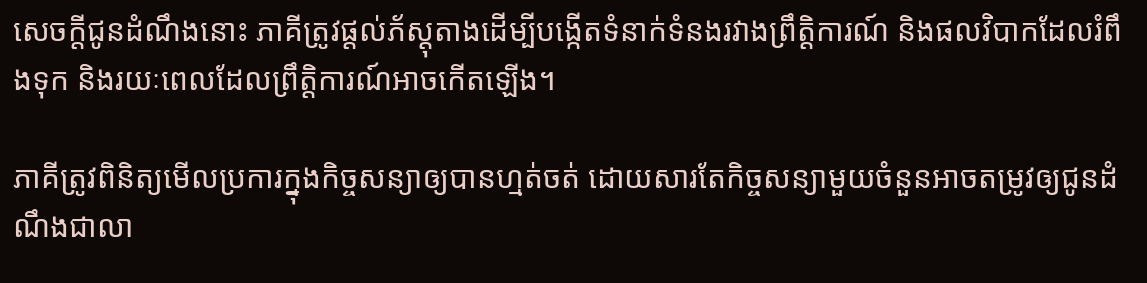សេចក្តីជូនដំណឹងនោះ ភាគីត្រូវផ្តល់ភ័ស្តុតាងដើម្បីបង្កើតទំនាក់ទំនងរវាងព្រឹត្តិការណ៍ និងផលវិបាកដែលរំពឹងទុក និងរយៈពេលដែលព្រឹត្តិការណ៍អាចកើតឡើង។

ភាគីត្រូវពិនិត្យមើលប្រការក្នុងកិច្ចសន្យាឲ្យបានហ្មត់ចត់ ដោយសារតែកិច្ចសន្យាមួយចំនួនអាចតម្រូវឲ្យជូនដំណឹងជាលា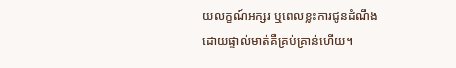យលក្ខណ៍អក្សរ ឬពេលខ្លះការជូនដំណឹងដោយផ្ទាល់មាត់គឺគ្រប់គ្រាន់ហើយ។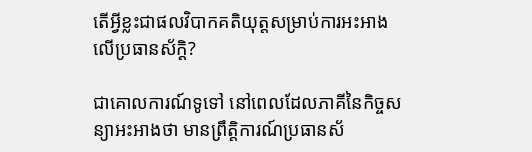តើអ្វីខ្លះជាផលវិបាកគតិយុត្តសម្រាប់ការអះអាងលើប្រធានស័ក្ដិ?

ជាគោលការណ៍ទូទៅ នៅពេលដែលភាគីនៃកិច្ចសន្យាអះអាងថា មានព្រឹតិ្តការណ៍ប្រធានស័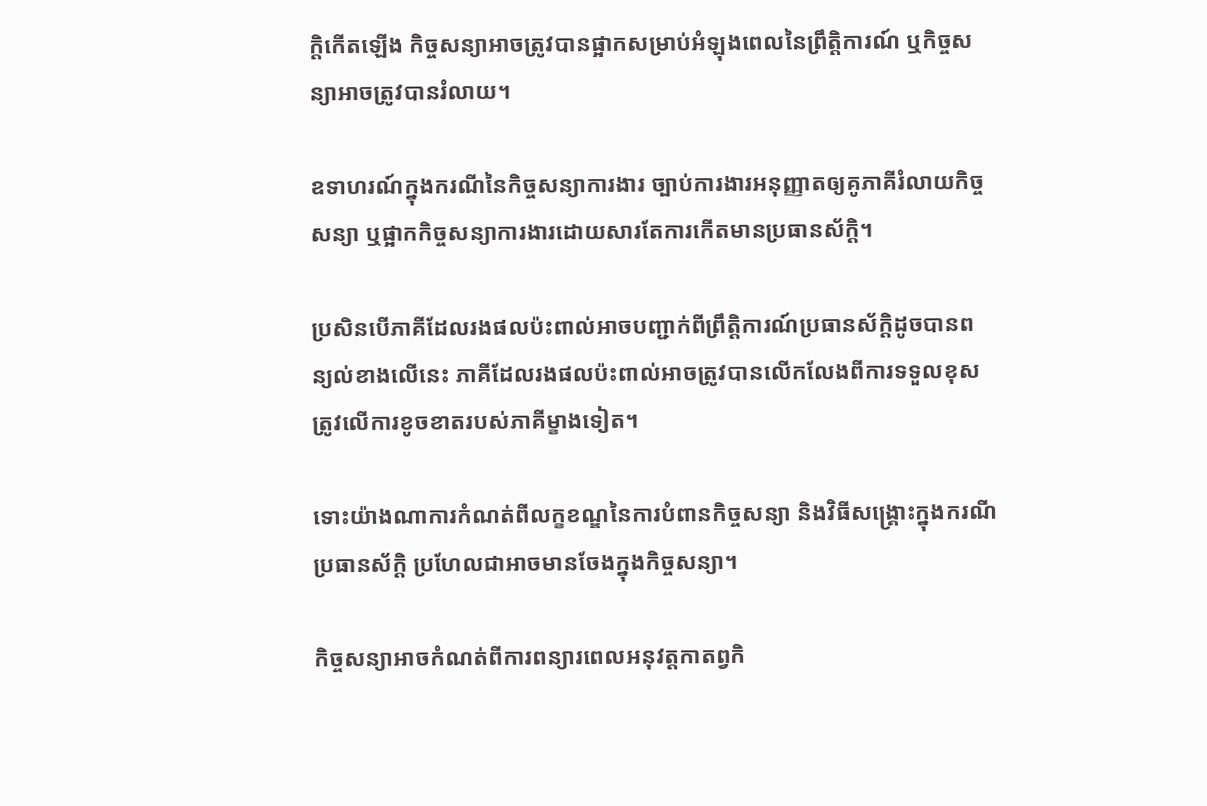ក្ដិកើតឡើង កិច្ចសន្យាអាចត្រូវបានផ្អាកសម្រាប់អំឡុងពេលនៃព្រឹត្តិការណ៍ ឬកិច្ចសន្យាអាចត្រូវបានរំលាយ។

ឧទាហរណ៍ក្នុងករណីនៃកិច្ចសន្យាការងារ ច្បាប់ការងារអនុញ្ញាតឲ្យគូភាគីរំលាយកិច្ចសន្យា ឬផ្អាកកិច្ចសន្យាការងារដោយសារតែការកើតមានប្រធានស័ក្ដិ។

ប្រសិនបើភាគីដែលរងផលប៉ះពាល់អាចបញ្ជាក់ពីព្រឹត្តិការណ៍ប្រធានស័ក្ដិដូចបានពន្យល់ខាងលើនេះ ភាគីដែលរងផលប៉ះពាល់អាចត្រូវបានលើកលែងពីការទទួលខុសត្រូវលើការខូចខាតរបស់ភាគីម្ខាងទៀត។

ទោះយ៉ាងណាការកំណត់ពីលក្ខខណ្ឌនៃការបំពានកិច្ចសន្យា និងវិធីសង្គ្រោះក្នុងករណីប្រធានស័ក្ដិ ប្រហែលជាអាចមានចែងក្នុងកិច្ចសន្យា។

កិច្ចសន្យាអាចកំណត់ពីការពន្យារពេលអនុវត្តកាតព្វកិ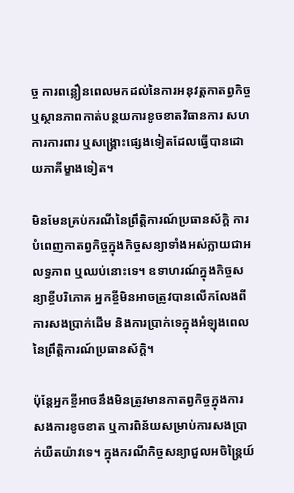ច្ច ការពន្លឿនពេលមកដល់នៃការអនុវត្តកាតព្វកិច្ច ឬស្ថានភាពកាត់បន្ថយការខូចខាតវិធានការ សហការការពារ ឬសង្គ្រោះផ្សេងទៀតដែលធ្វើបានដោយភាគីម្ខាងទៀត។

មិនមែនគ្រប់ករណីនៃព្រឹត្តិការណ៍ប្រធានស័ក្ដិ ការបំពេញកាតព្វកិច្ចក្នុងកិច្ចសន្យាទាំងអស់ក្លាយជាអលទ្ធភាព ឬឈប់នោះទេ។ ឧទាហរណ៍ក្នុងកិច្ចសន្យាខ្ចីបរិភោគ អ្នកខ្ចីមិនអាចត្រូវបានលើកលែងពីការសងប្រាក់ដើម និងការប្រាក់ទេក្នុងអំឡុងពេលនៃព្រឹត្តិការណ៍ប្រធានស័ក្ដិ។

ប៉ុន្តែអ្នកខ្ចីអាចនឹងមិនត្រូវមានកាតព្វកិច្ចក្នុងការសងការខូចខាត ឬការពិន័យសម្រាប់ការសងប្រាក់យឺតយ៉ាវទេ។ ក្នុងករណីកិច្ចសន្យាជួលអចិន្រៃ្តយ៍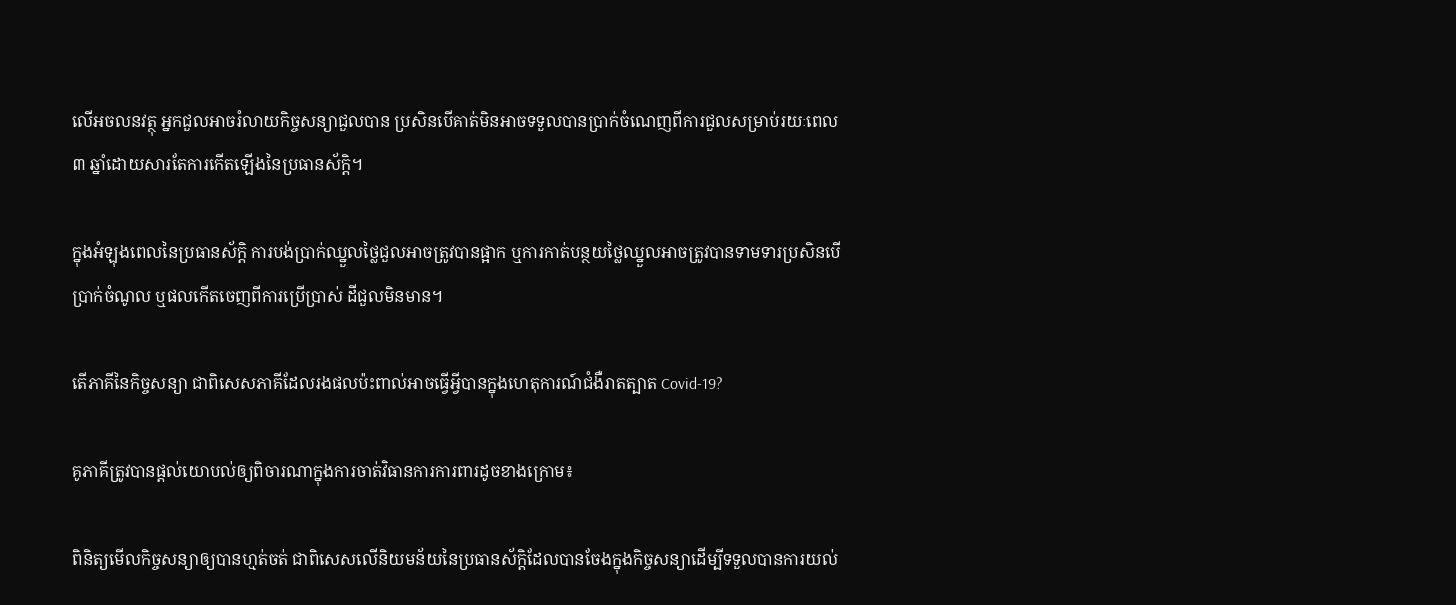លើអចលនវត្ថុ អ្នកជួលអាចរំលាយកិច្ចសន្យាជួលបាន ប្រសិនបើគាត់មិនអាចទទួលបានប្រាក់ចំណេញពីការជួលសម្រាប់រយៈពេល ៣ ឆ្នាំដោយសារតែការកើតឡើងនៃប្រធានស័ក្ដិ។

ក្នុងអំឡុងពេលនៃប្រធានស័ក្ដិ ការបង់ប្រាក់ឈ្នួលថ្លៃជួលអាចត្រូវបានផ្អាក ឬការកាត់បន្ថយថ្លៃឈ្នួលអាចត្រូវបានទាមទារប្រសិនបើប្រាក់ចំណូល ឬផលកើតចេញពីការប្រើប្រាស់ ដីជួលមិនមាន។

តើភាគីនៃកិច្ចសន្យា ជាពិសេសភាគីដែលរងផលប៉ះពាល់អាចធ្វើអ្វីបានក្នុងហេតុការណ៍ជំងឺរាតត្បាត Covid-19?

គូភាគីត្រូវបានផ្តល់យោបល់ឲ្យពិចារណាក្នុងការចាត់វិធានការការពារដូចខាងក្រោម៖

ពិនិត្យមើលកិច្ចសន្យាឲ្យបានហ្មត់ចត់ ជាពិសេសលើនិយមន័យនៃប្រធានស័ក្ដិដែលបានចែងក្នុងកិច្ចសន្យាដើម្បីទទួលបានការយល់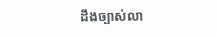ដឹងច្បាស់លា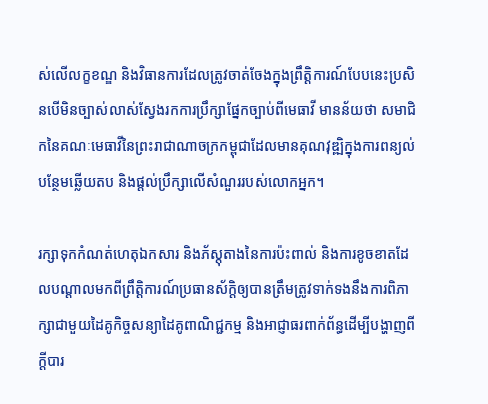ស់លើលក្ខខណ្ឌ និងវិធានការដែលត្រូវចាត់ចែងក្នុងព្រឹត្តិការណ៍បែបនេះប្រសិនបើមិនច្បាស់លាស់ស្វែងរកការប្រឹក្សាផ្នែកច្បាប់ពីមេធាវី មានន័យថា សមាជិកនៃគណៈមេធាវីនៃព្រះរាជាណាចក្រកម្ពុជាដែលមានគុណវុឌ្ឍិក្នុងការពន្យល់បន្ថែមឆ្លើយតប និងផ្តល់ប្រឹក្សាលើសំណួររបស់លោកអ្នក។

រក្សាទុកកំណត់ហេតុឯកសារ និងភ័ស្តុតាងនៃការប៉ះពាល់ និងការខូចខាតដែលបណ្តាលមកពីព្រឹត្តិការណ៍ប្រធានស័ក្តិឲ្យបានត្រឹមត្រូវទាក់ទងនឹងការពិភាក្សាជាមួយដៃគូកិច្ចសន្យាដៃគូពាណិជ្ជកម្ម និងអាជ្ញាធរពាក់ព័ន្ធដើម្បីបង្ហាញពីក្តីបារ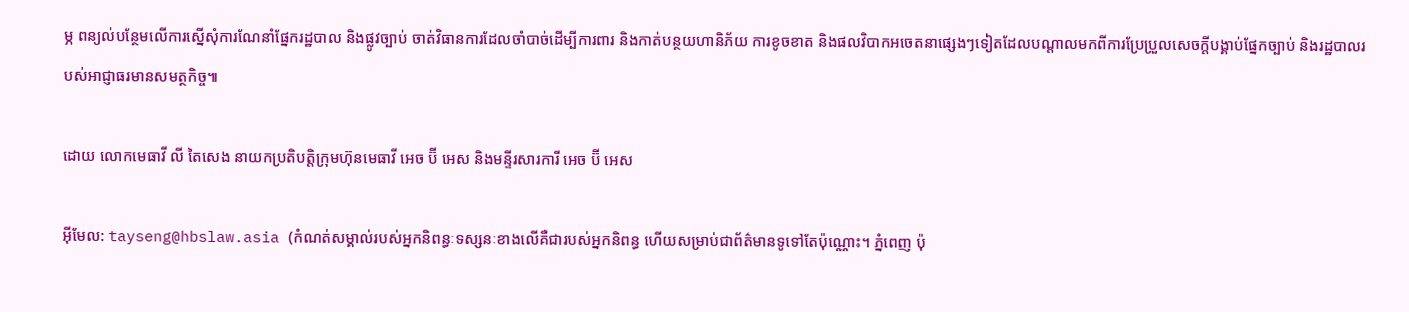ម្ភ ពន្យល់បន្ថែមលើការស្នើសុំការណែនាំផ្នែករដ្ឋបាល និងផ្លូវច្បាប់ ចាត់វិធានការដែលចាំបាច់ដើម្បីការពារ និងកាត់បន្ថយហានិភ័យ ការខូចខាត និងផលវិបាកអចេតនាផ្សេងៗទៀតដែលបណ្តាលមកពីការប្រែប្រួលសេចក្តីបង្គាប់ផ្នែកច្បាប់ និងរដ្ឋបាលរបស់អាជ្ញាធរមានសមត្ថកិច្ច៕

ដោយ លោកមេធាវី លី តៃសេង នាយកប្រតិបត្តិក្រុមហ៊ុនមេធាវី អេច ប៊ី អេស និងមន្ទីរសារការី អេច ប៊ី អេស

អ៊ីមែល: tayseng@hbslaw.asia (កំណត់សម្គាល់របស់អ្នកនិពន្ធៈទស្សនៈខាងលើគឺជារបស់អ្នកនិពន្ធ ហើយសម្រាប់ជាព័ត៌មានទូទៅតែប៉ុណ្ណោះ។ ភ្នំពេញ ប៉ុ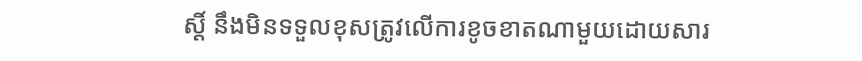ស្ដិ៍ នឹងមិនទទួលខុសត្រូវលើការខូចខាតណាមួយដោយសារ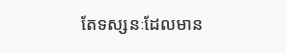តែទស្សនៈដែលមាន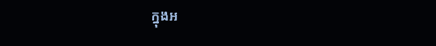ក្នុងអ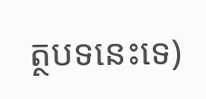ត្ថបទនេះទេ)